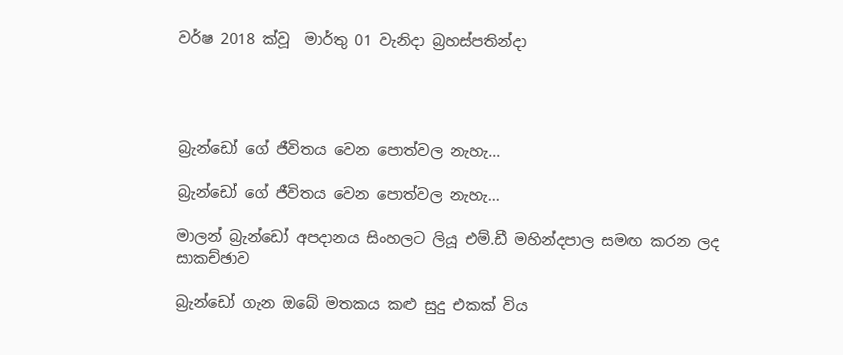වර්ෂ 2018 ක්වූ  මාර්තු 01 වැනිදා බ්‍රහස්පතින්දා




බ්‍රැන්ඩෝ ගේ ජීවිතය වෙන පොත්වල නැහැ...

බ්‍රැන්ඩෝ ගේ ජීවිතය වෙන පොත්වල නැහැ...

මාලන් බ්‍රැන්ඩෝ අපදානය සිංහලට ලියූ එම්.ඩී මහින්දපාල සමඟ කරන ලද සාකච්ඡාව

බ්‍රැන්ඩෝ ගැන ඔබේ මතකය කළු සුදු එකක් විය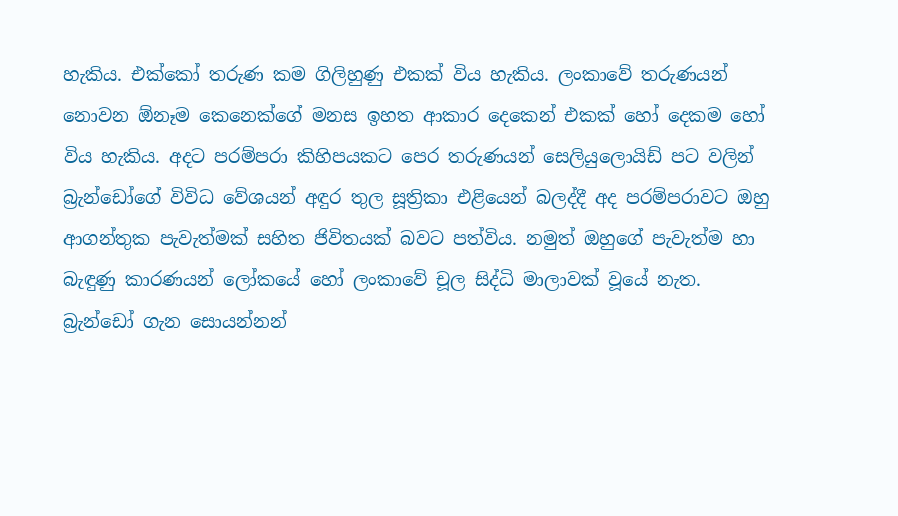හැකිය. එක්කෝ තරුණ කම ගිලිහුණු එකක් විය හැකිය. ලංකාවේ තරුණයන් නොවන ඕනෑම කෙනෙක්ගේ මනස ඉහත ආකාර දෙකෙන් එකක් හෝ දෙකම හෝ විය හැකිය. අදට පරම්පරා කිහිපයකට පෙර තරුණයන් සෙලියුලොයිඩ් පට වලින් බ්‍රැන්ඩෝගේ විවිධ වේශයන් අඳුර තුල සූත්‍රිකා එළියෙන් බලද්දී අද පරම්පරාවට ඔහු ආගන්තුක පැවැත්මක් සහිත ජිවිතයක් බවට පත්විය. නමුත් ඔහුගේ පැවැත්ම හා බැඳුණු කාරණයන් ලෝකයේ හෝ ලංකාවේ චූල සිද්ධි මාලාවක් වූයේ නැත. බ්‍රැන්ඩෝ ගැන සොයන්නන්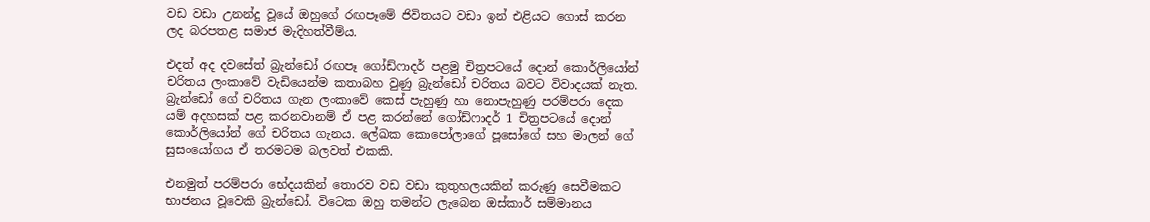වඩ වඩා උනන්දු වූයේ ඔහුගේ රඟපෑමේ ජිවිතයට වඩා ඉන් එළියට ගොස් කරන ලද බරපතළ සමාජ මැදිහත්වීම්ය.

එදත් අද දවසේත් බ්‍රැන්ඩෝ රඟපෑ ගෝඩ්ෆාදර් පළමු චිත්‍රපටයේ දොන් කොර්ලියෝන් චරිතය ලංකාවේ වැඩියෙන්ම කතාබහ වුණු බ්‍රැන්ඩෝ චරිතය බවට විවාදයක් නැත. බ්‍රැන්ඩෝ ගේ චරිතය ගැන ලංකාවේ කෙස් පැහුණු හා නොපැහුණු පරම්පරා දෙක යම් අදහසක් පළ කරනවානම් ඒ පළ කරන්නේ ගෝඩ්ෆාදර් 1 චිත්‍රපටයේ දොන් කොර්ලියෝන් ගේ චරිතය ගැනය. ලේඛක කොපෝලාගේ පූසෝගේ සහ මාලන් ගේ සුසංයෝගය ඒ තරමටම බලවත් එකකි.

එනමුත් පරම්පරා භේදයකින් තොරව වඩ වඩා කුතුහලයකින් කරුණු සෙවීමකට භාජනය වූවෙකි බ්‍රැන්ඩෝ. විටෙක ඔහු තමන්ට ලැබෙන ඔස්කාර් සම්මානය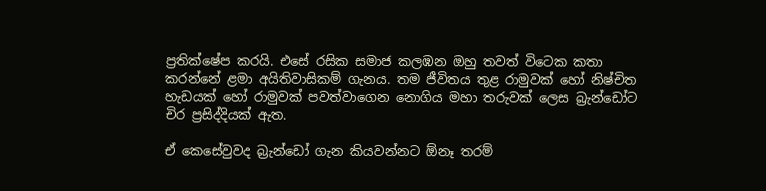ප්‍රතික්ෂේප කරයි. එසේ රසික සමාජ කලඹන ඔහු තවත් විටෙක කතා කරන්නේ ළමා අයිතිවාසිකම් ගැනය. තම ජීවිතය තුළ රාමුවක් හෝ නිෂ්චිත හැඩයක් හෝ රාමුවක් පවත්වාගෙන නොගිය මහා තරුවක් ලෙස බ්‍රැන්ඩෝට චිර ප්‍රසිද්දියක් ඇත.

ඒ කෙසේවුවද බ්‍රැන්ඩෝ ගැන කියවන්නට ඕනෑ තරම්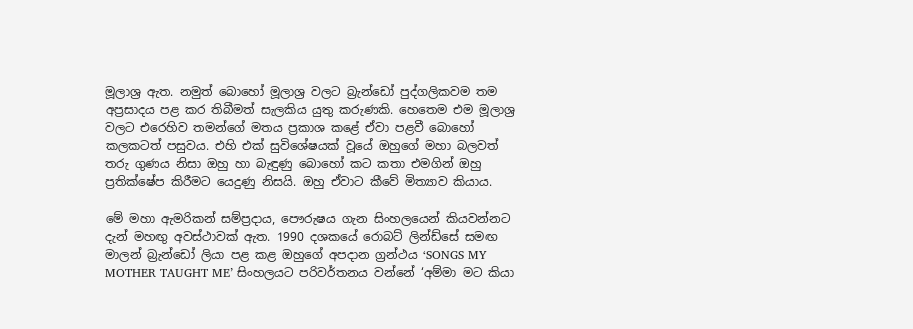මූලාශ්‍ර ඇත. නමුත් බොහෝ මූලාශ්‍ර වලට බ්‍රැන්ඩෝ පුද්ගලිකවම තම අප්‍රසාදය පළ කර තිබීමත් සැලකිය යුතු කරුණකි. හෙතෙම එම මූලාශ්‍ර වලට එරෙහිව තමන්ගේ මතය ප්‍රකාශ කළේ ඒවා පළවී බොහෝ කලකටත් පසුවය. එහි එක් සුවිශේෂයක් වූයේ ඔහුගේ මහා බලවත් තරු ගුණය නිසා ඔහු හා බැඳුණු බොහෝ කට කතා එමගින් ඔහු ප්‍රතික්ෂේප කිරීමට යෙදුණු නිසයි. ඔහු ඒවාට කීවේ මිත්‍යාව කියාය.

මේ මහා ඇමරිකන් සම්ප්‍රදාය, පෞරුෂය ගැන සිංහලයෙන් කියවන්නට දැන් මහඟු අවස්ථාවක් ඇත. 1990 දශකයේ රොබට් ලින්ඩ්සේ සමඟ මාලන් බ්‍රැන්ඩෝ ලියා පළ කළ ඔහුගේ අපදාන ග්‍රන්ථය ‘SONGS MY MOTHER TAUGHT ME’ සිංහලයට පරිවර්තනය වන්නේ ‘අම්මා මට කියා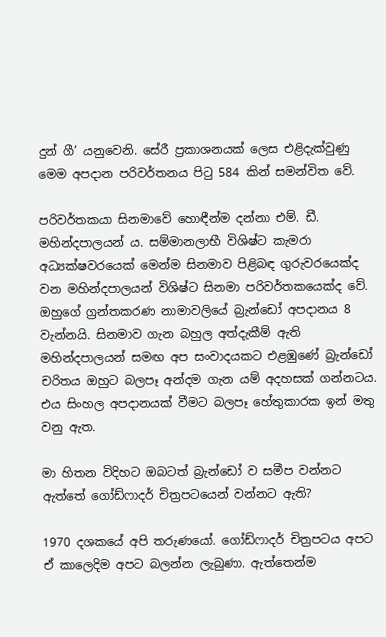දුන් ගී’ යනුවෙනි. සේරී ප්‍රකාශනයක් ලෙස එළිදැක්වුණු මෙම අපදාන පරිවර්තනය පිටු 584 කින් සමන්විත වේ.

පරිවර්තකයා සිනමාවේ හොඳීන්ම දන්නා එම්. ඩී. මහින්දපාලයන් ය. සම්මානලාභී විශිෂ්ට කැමරා අධ්‍යක්ෂවරයෙක් මෙන්ම සිනමාව පිළිබඳ ගුරුවරයෙක්ද වන මහින්දපාලයන් විශිෂ්ට සිනමා පරිවර්තකයෙක්ද වේ. ඔහුගේ ග්‍රන්තකරණ නාමාවලියේ බ්‍රැන්ඩෝ අපදානය 8 වැන්නයි. සිනමාව ගැන බහුල අත්දැකීම් ඇති මහින්දපාලයන් සමඟ අප සංවාදයකට එළඹුණේ බ්‍රැන්ඩෝ චරිතය ඔහුට බලපෑ අන්දම ගැන යම් අදහසක් ගන්නටය. එය සිංහල අපදානයක් වීමට බලපෑ හේතුකාරක ඉන් මතු වනු ඇත.

මා හිතන විදිහට ඔබටත් බ්‍රැන්ඩෝ ව සමීප වන්නට ඇත්තේ ගෝඩ්ෆාදර් චිත්‍රපටයෙන් වන්නට ඇති?

1970 දශකයේ අපි තරුණයෝ. ගෝඩ්ෆාදර් චිත්‍රපටය අපට ඒ කාලෙදිම අපට බලන්න ලැබුණා. ඇත්තෙන්ම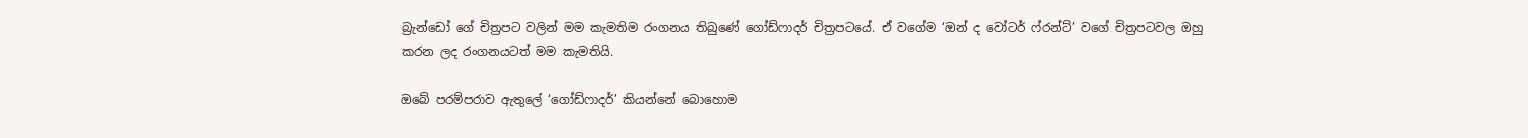බ්‍රැන්ඩෝ ගේ චිත්‍රපට වලින් මම කැමතිම රංගනය තිබුණේ ගෝඩ්ෆාදර් චිත්‍රපටයේ. ඒ වගේම ‘ඔන් ද වෝටර් ෆ්රන්ට්’ වගේ චිත්‍රපටවල ඔහු කරන ලද රංගනයටත් මම කැමතියි.

ඔබේ පරම්පරාව ඇතුලේ ‘ගෝඩ්ෆාදර්’ කියන්නේ බොහොම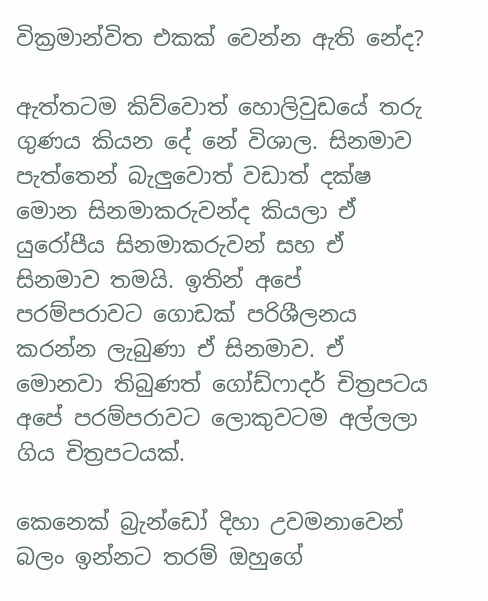වික්‍රමාන්විත එකක් වෙන්න ඇති නේද?

ඇත්තටම කිව්වොත් හොලිවුඩයේ තරු ගුණය කියන දේ නේ විශාල. සිනමාව පැත්තෙන් බැලුවොත් වඩාත් දක්ෂ මොන සිනමාකරුවන්ද කියලා ඒ යුරෝපීය සිනමාකරුවන් සහ ඒ සිනමාව තමයි. ඉතින් අපේ පරම්පරාවට ගොඩක් පරිශීලනය කරන්න ලැබුණා ඒ සිනමාව. ඒ මොනවා තිබුණත් ගෝඩ්ෆාදර් චිත්‍රපටය අපේ පරම්පරාවට ලොකුවටම අල්ලලා ගිය චිත්‍රපටයක්.

කෙනෙක් බ්‍රැන්ඩෝ දිහා උවමනාවෙන් බලං ඉන්නට තරම් ඔහුගේ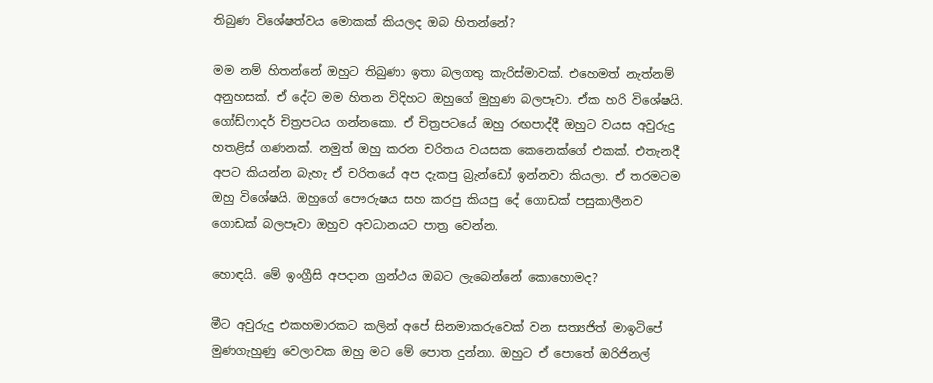තිබුණ විශේෂත්වය මොකක් කියලද ඔබ හිතන්නේ?

මම නම් හිතන්නේ ඔහුට තිබුණා ඉතා බලගතු කැරිස්මාවක්. එහෙමත් නැත්නම් අනුහසක්. ඒ දේට මම හිතන විදිහට ඔහුගේ මුහුණ බලපෑවා. ඒක හරි විශේෂයි. ගෝඩ්ෆාදර් චිත්‍රපටය ගන්නකො. ඒ චිත්‍රපටයේ ඔහු රඟපාද්දී ඔහුට වයස අවුරුදු හතළිස් ගණනක්. නමුත් ඔහු කරන චරිතය වයසක කෙනෙක්ගේ එකක්. එතැනදී අපට කියන්න බැහැ ඒ චරිතයේ අප දැකපු බ්‍රැන්ඩෝ ඉන්නවා කියලා. ඒ තරමටම ඔහු විශේෂයි. ඔහුගේ පෞරුෂය සහ කරපු කියපු දේ ගොඩක් පසුකාලීනව ගොඩක් බලපෑවා ඔහුව අවධානයට පාත්‍ර වෙන්න.

හොඳයි. මේ ඉංග්‍රීසි අපදාන ග්‍රන්ථය ඔබට ලැබෙන්නේ කොහොමද?

මීට අවුරුදු එකහමාරකට කලින් අපේ සිනමාකරුවෙක් වන සත්‍යජිත් මාඉටිපේ මුණගැහුණු වෙලාවක ඔහු මට මේ පොත දුන්නා. ඔහුට ඒ පොතේ ඔරිජිනල්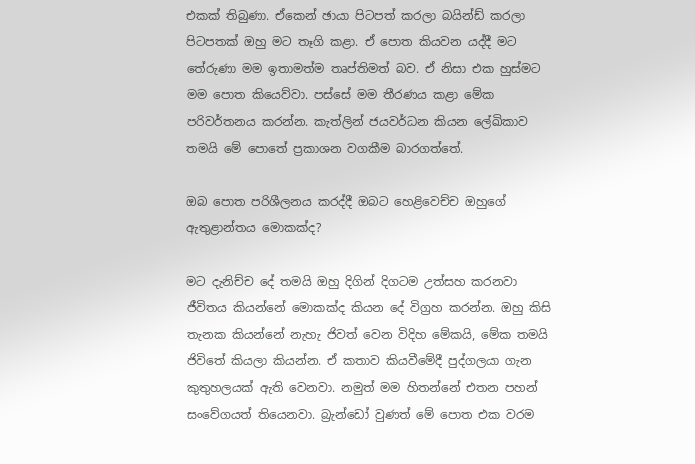එකක් තිබුණා. ඒකෙන් ඡායා පිටපත් කරලා බයින්ඩ් කරලා පිටපතක් ඔහු මට තෑගි කළා. ඒ පොත කියවන යද්දී මට තේරුණා මම ඉතාමත්ම තෘප්තිමත් බව. ඒ නිසා එක හුස්මට මම පොත කියෙව්වා. පස්සේ මම තීරණය කළා මේක පරිවර්තනය කරන්න. කැත්ලින් ජයවර්ධන කියන ලේඛිකාව තමයි මේ පොතේ ප්‍රකාශන වගකීම බාරගත්තේ.

ඔබ පොත පරිශීලනය කරද්දී ඔබට හෙළිවෙච්ච ඔහුගේ ඇතුළාන්තය මොකක්ද?

මට දැනිච්ච දේ තමයි ඔහු දිගින් දිගටම උත්සහ කරනවා ජීවිතය කියන්නේ මොකක්ද කියන දේ විග්‍රහ කරන්න. ඔහු කිසි තැනක කියන්නේ නැහැ ජිවත් වෙන විදිහ මේකයි, මේක තමයි ජිවිතේ කියලා කියන්න. ඒ කතාව කියවීමේදී පුද්ගලයා ගැන කුතුහලයක් ඇති වෙනවා. නමුත් මම හිතන්නේ එතන පහන් සංවේගයත් තියෙනවා. බ්‍රැන්ඩෝ වුණත් මේ පොත එක වරම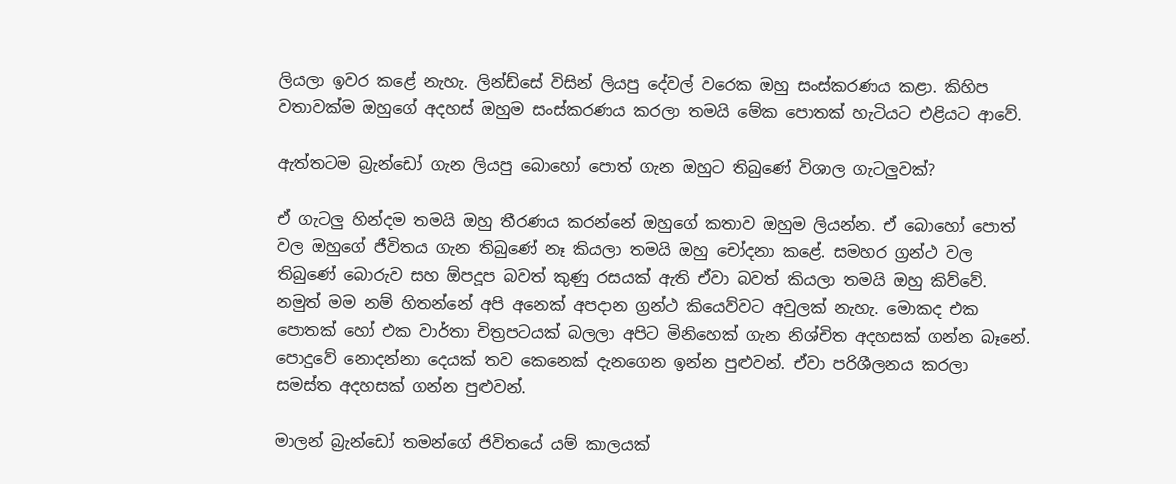ලියලා ඉවර කළේ නැහැ. ලින්ඩ්සේ විසින් ලියපු දේවල් වරෙක ඔහු සංස්කරණය කළා. කිහිප වතාවක්ම ඔහුගේ අදහස් ඔහුම සංස්කරණය කරලා තමයි මේක පොතක් හැටියට එළියට ආවේ.

ඇත්තටම බ්‍රැන්ඩෝ ගැන ලියපු බොහෝ පොත් ගැන ඔහුට තිබුණේ විශාල ගැටලුවක්?

ඒ ගැටලු හින්දම තමයි ඔහු තීරණය කරන්නේ ඔහුගේ කතාව ඔහුම ලියන්න. ඒ බොහෝ පොත් වල ඔහුගේ ජීවිතය ගැන තිබුණේ නෑ කියලා තමයි ඔහු චෝදනා කළේ. සමහර ග්‍රන්ථ වල තිබුණේ බොරුව සහ ඕපදූප බවත් කුණු රසයක් ඇති ඒවා බවත් කියලා තමයි ඔහු කිව්වේ. නමුත් මම නම් හිතන්නේ අපි අනෙක් අපදාන ග්‍රන්ථ කියෙව්වට අවුලක් නැහැ. මොකද එක පොතක් හෝ එක වාර්තා චිත්‍රපටයක් බලලා අපිට මිනිහෙක් ගැන නිශ්චිත අදහසක් ගන්න බෑනේ. පොදුවේ නොදන්නා දෙයක් තව කෙනෙක් දැනගෙන ඉන්න පුළුවන්. ඒවා පරිශීලනය කරලා සමස්ත අදහසක් ගන්න පුළුවන්.

මාලන් බ්‍රැන්ඩෝ තමන්ගේ ජිවිතයේ යම් කාලයක්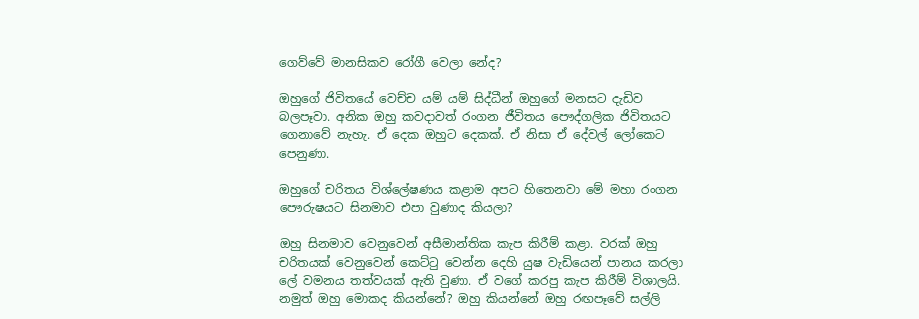ගෙව්වේ මානසිකව රෝගී වෙලා නේද?

ඔහුගේ ජිවිතයේ වෙච්ච යම් යම් සිද්ධීන් ඔහුගේ මනසට දැඩිව බලපෑවා. අනික ඔහු කවදාවත් රංගන ජීවිතය පෞද්ගලික ජිවිතයට ගෙනාවේ නැහැ. ඒ දෙක ඔහුට දෙකක්. ඒ නිසා ඒ දේවල් ලෝකෙට පෙනුණා.

ඔහුගේ චරිතය විශ්ලේෂණය කළාම අපට හිතෙනවා මේ මහා රංගන පෞරුෂයට සිනමාව එපා වුණාද කියලා?

ඔහු සිනමාව වෙනුවෙන් අසීමාන්තික කැප කිරීම් කළා. වරක් ඔහු චරිතයක් වෙනුවෙන් කෙට්ටු වෙන්න දෙහි යුෂ වැඩියෙන් පානය කරලා ලේ වමනය තත්වයක් ඇති වුණා. ඒ වගේ කරපු කැප කිරීම් විශාලයි. නමුත් ඔහු මොකද කියන්නේ? ඔහු කියන්නේ ඔහු රඟපෑවේ සල්ලි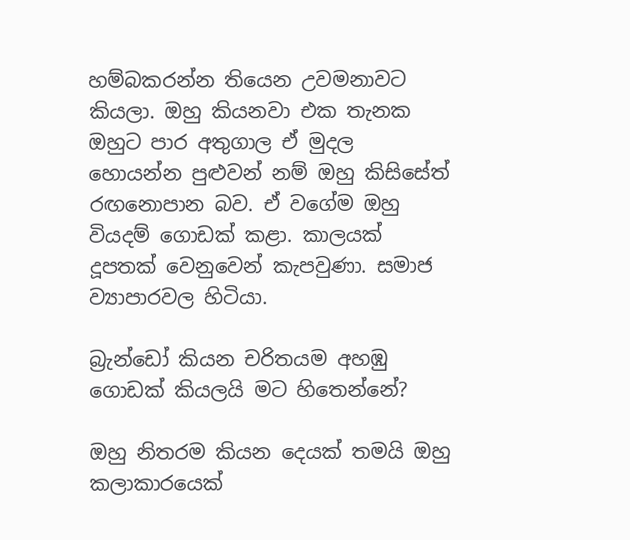හම්බකරන්න තියෙන උවමනාවට කියලා. ඔහු කියනවා එක තැනක ඔහුට පාර අතුගාල ඒ මුදල හොයන්න පුළුවන් නම් ඔහු කිසිසේත් රඟනොපාන බව. ඒ වගේම ඔහු වියදම් ගොඩක් කළා. කාලයක් දූපතක් වෙනුවෙන් කැපවුණා. සමාජ ව්‍යාපාරවල හිටියා.

බ්‍රැන්ඩෝ කියන චරිතයම අහඹු ගොඩක් කියලයි මට හිතෙන්නේ?

ඔහු නිතරම කියන දෙයක් තමයි ඔහු කලාකාරයෙක්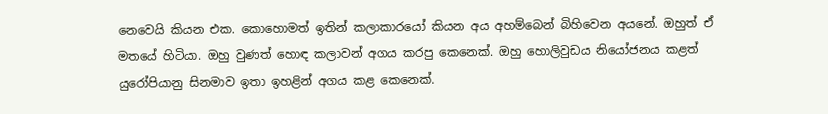නෙවෙයි කියන එක. කොහොමත් ඉතින් කලාකාරයෝ කියන අය අහම්බෙන් බිහිවෙන අයනේ. ඔහුත් ඒ මතයේ හිටියා. ඔහු වුණත් හොඳ කලාවන් අගය කරපු කෙනෙක්. ඔහු හොලිවුඩය නියෝජනය කළත් යුරෝපියානු සිනමාව ඉතා ඉහළින් අගය කළ කෙනෙක්.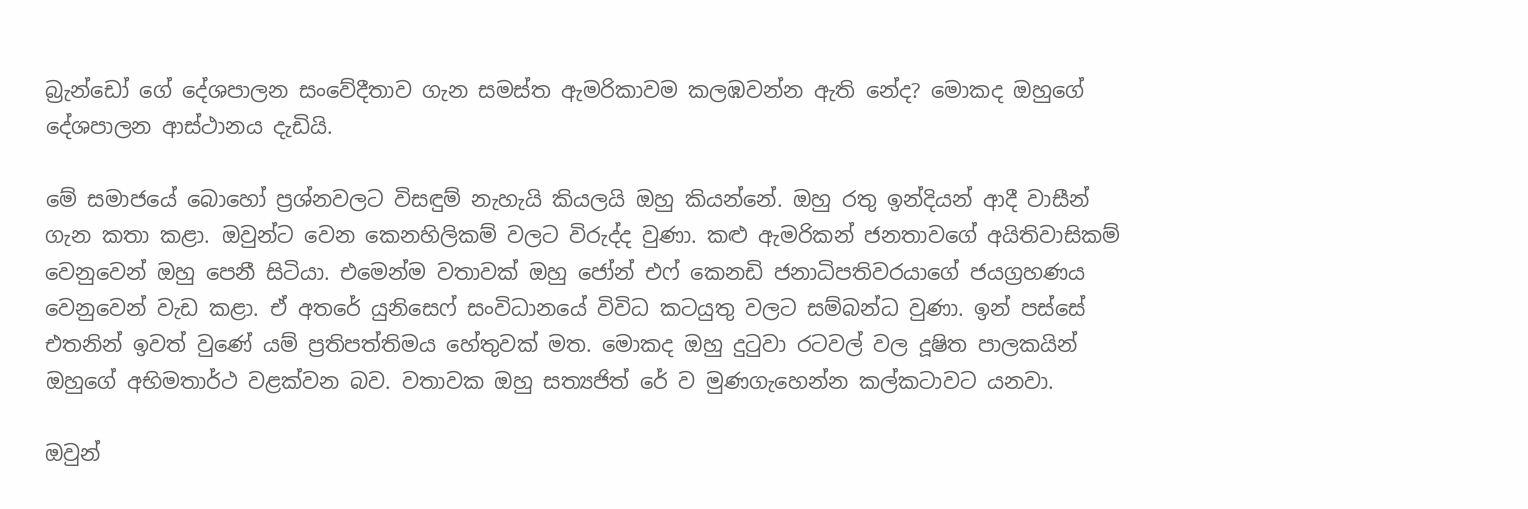බ්‍රැන්ඩෝ ගේ දේශපාලන සංවේදීතාව ගැන සමස්ත ඇමරිකාවම කලඹවන්න ඇති නේද? මොකද ඔහුගේ දේශපාලන ආස්ථානය දැඩියි.

මේ සමාජයේ බොහෝ ප්‍රශ්නවලට විසඳුම් නැහැයි කියලයි ඔහු කියන්නේ. ඔහු රතු ඉන්දියන් ආදී වාසීන් ගැන කතා කළා. ඔවුන්ට වෙන කෙනහිලිකම් වලට විරුද්ද වුණා. කළු ඇමරිකන් ජනතාවගේ අයිතිවාසිකම් වෙනුවෙන් ඔහු පෙනී සිටියා. එමෙන්ම වතාවක් ඔහු ජෝන් එෆ් කෙනඩි ජනාධිපතිවරයාගේ ජයග්‍රහණය වෙනුවෙන් වැඩ කළා. ඒ අතරේ යුනිසෙෆ් සංවිධානයේ විවිධ කටයුතු වලට සම්බන්ධ වුණා. ඉන් පස්සේ එතනින් ඉවත් වුණේ යම් ප්‍රතිපත්තිමය හේතුවක් මත. මොකද ඔහු දුටුවා රටවල් වල දූෂිත පාලකයින් ඔහුගේ අභිමතාර්ථ වළක්වන බව. වතාවක ඔහු සත්‍යජිත් රේ ව මුණගැහෙන්න කල්කටාවට යනවා.

ඔවුන්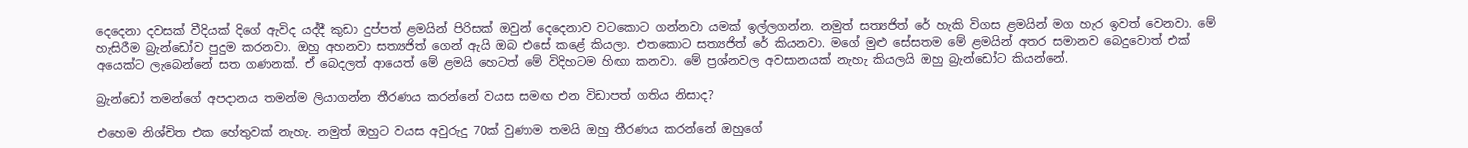දෙදෙනා දවසක් වීදියක් දිගේ ඇවිද යද්දී කුඩා දුප්පත් ළමයින් පිරිසක් ඔවුන් දෙදෙනාව වටකොට ගන්නවා යමක් ඉල්ලගන්න. නමුත් සත්‍යජිත් රේ හැකි විගස ළමයින් මග හැර ඉවත් වෙනවා. මේ හැසිරීම බ්‍රැන්ඩෝව පුදුම කරනවා. ඔහු අහනවා සත්‍යජිත් ගෙන් ඇයි ඔබ එසේ කළේ කියලා. එතකොට සත්‍යජිත් රේ කියනවා. මගේ මුළු සේසතම මේ ළමයින් අතර සමානව බෙදුවොත් එක් අයෙක්ට ලැබෙන්නේ සත ගණනක්. ඒ බෙදලත් ආයෙත් මේ ළමයි හෙටත් මේ විදිහටම හිඟා කනවා. මේ ප්‍රශ්නවල අවසානයක් නැහැ කියලයි ඔහු බ්‍රැන්ඩෝට කියන්නේ.

බ්‍රැන්ඩෝ තමන්ගේ අපදානය තමන්ම ලියාගන්න තීරණය කරන්නේ වයස සමඟ එන විඩාපත් ගතිය නිසාද?

එහෙම නිශ්චිත එක හේතුවක් නැහැ. නමුත් ඔහුට වයස අවුරුදු 70ක් වුණාම තමයි ඔහු තීරණය කරන්නේ ඔහුගේ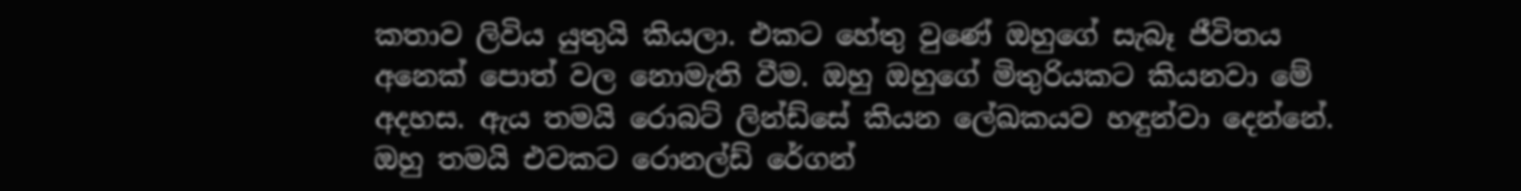කතාව ලිවිය යුතුයි කියලා. එකට හේතු වුණේ ඔහුගේ සැබෑ ජීවිතය අනෙක් පොත් වල නොමැති වීම. ඔහු ඔහුගේ මිතුරියකට කියනවා මේ අදහස. ඇය තමයි රොබට් ලින්ඩ්සේ කියන ලේඛකයව හඳුන්වා දෙන්නේ. ඔහු තමයි එවකට රොනල්ඩ් රේගන්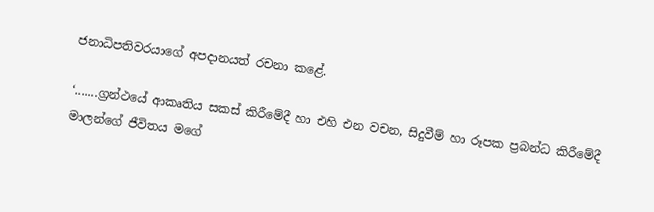ජනාධිපතිවරයාගේ අපදානයත් රචනා කළේ.

‘.......ග්‍රන්ථයේ ආකෘතිය සකස් කිරීමේදී හා එහි එන වචන, සිදුවීම් හා රූපක ප්‍රබන්ධ කිරීමේදී මාලන්ගේ ජීවිතය මගේ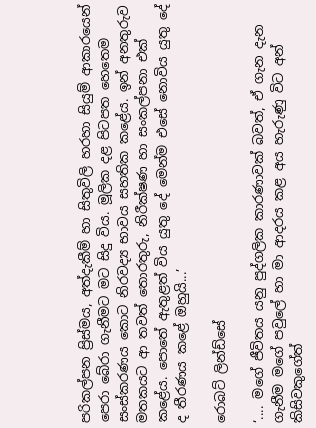පරිකල්පන ප්‍රිස්මය, අත්දැකීම් හා සිතුවිලි හරහා සියුම් ආකාරයෙන් පෙරා බේරා ගැනීමට මට සිදු විය. මූලික දළ පිටපත හෙතෙම සංස්කරණය කොට නිරවද්‍ය භාවය සහතික කළේය. ඉන් අනතුරුව මතකයට ආ තවත් තොරතුරු, නිරීක්ෂණ හා සංකල්පනා එක් කළේය. පොතේ ඇතුළත් විය යුතු දේ මෙන්ම එසේ නොවිය යුතු දේ ද තීරණය කළේ ඔහුයි...’

රොබට් ලින්ඩ්සේ

‘.... මගේ ජීවිතය යනු පුද්ගලික කාරණාවක් බවත්, ඒ ගැන දැන ගැනීම මගේ පවුලේ හා මා ආදරය කළ අය හැරුණු විට අන් කිසිවකුගේත්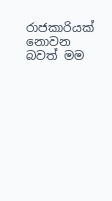රාජකාරියක් නොවන බවත් මම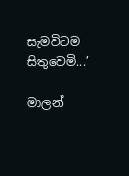සැමවිටම සිතුවෙමි...’

මාලන්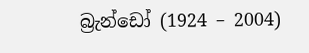බ්‍රැන්ඩෝ (1924 – 2004)